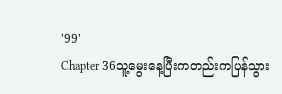'99'
Chapter 36သူ့မွေးနေ့ပြီးကတည်းကပြန်သွား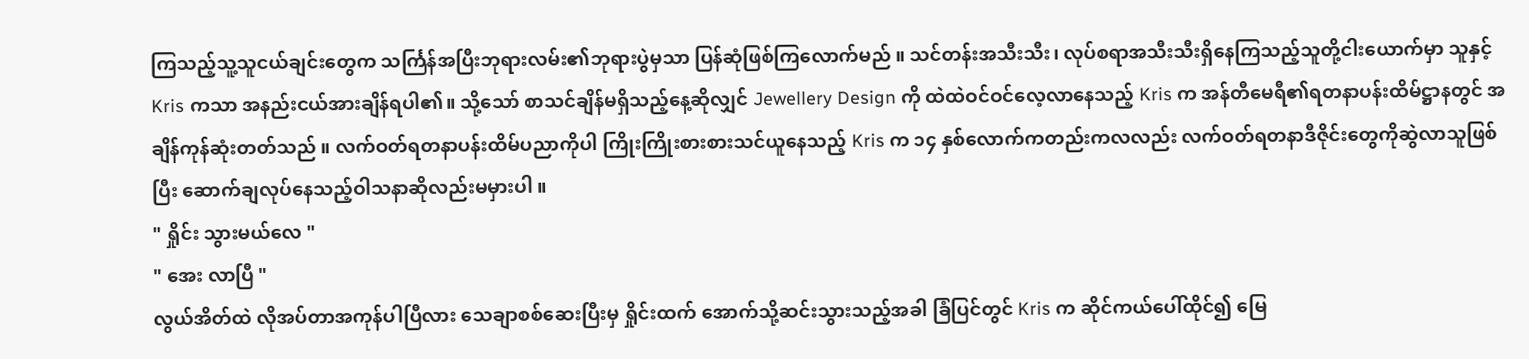ကြသည့်သူ့သူငယ်ချင်းတွေက သင်္ကြန်အပြီးဘုရားလမ်း၏ဘုရားပွဲမှသာ ပြန်ဆုံဖြစ်ကြလောက်မည် ။ သင်တန်းအသီးသီး၊ လုပ်စရာအသီးသီးရှိနေကြသည့်သူတို့ငါးယောက်မှာ သူနှင့် Kris ကသာ အနည်းငယ်အားချိန်ရပါ၏။ သို့သော် စာသင်ချိန်မရှိသည့်နေ့ဆိုလျှင် Jewellery Design ကို ထဲထဲဝင်ဝင်လေ့လာနေသည့် Kris က အန်တီမေရီ၏ရတနာပန်းထိမ်ဋ္ဌာနတွင် အချိန်ကုန်ဆုံးတတ်သည် ။ လက်ဝတ်ရတနာပန်းထိမ်ပညာကိုပါ ကြိုးကြိုးစားစားသင်ယူနေသည့် Kris က ၁၄ နှစ်လောက်ကတည်းကလလည်း လက်ဝတ်ရတနာဒီဇိုင်းတွေကိုဆွဲလာသူဖြစ်ပြီး ဆောက်ချလုပ်နေသည့်ဝါသနာဆိုလည်းမမှားပါ ။
" ရှိုင်း သွားမယ်လေ "
" အေး လာပြီ "
လွယ်အိတ်ထဲ လိုအပ်တာအကုန်ပါပြီလား သေချာစစ်ဆေးပြီးမှ ရှိုင်းထက် အောက်သို့ဆင်းသွားသည့်အခါ ခြံပြင်တွင် Kris က ဆိုင်ကယ်ပေါ်ထိုင်၍ မြေ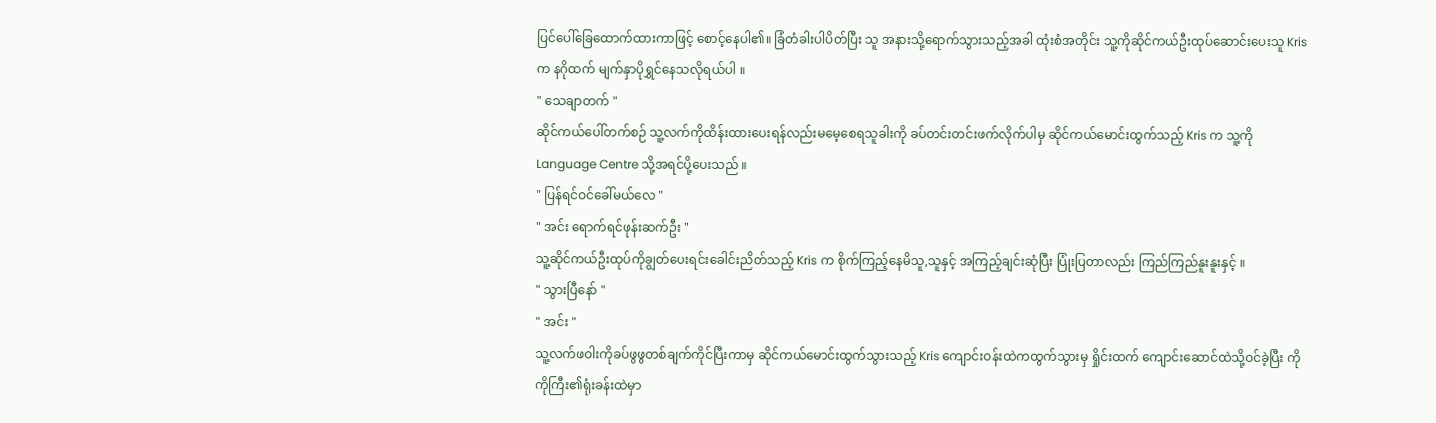ပြင်ပေါ်ခြေထောက်ထားကာဖြင့် စောင့်နေပါ၏။ ခြံတံခါးပါပိတ်ပြီး သူ အနားသို့ရောက်သွားသည့်အခါ ထုံးစံအတိုင်း သူ့ကိုဆိုင်ကယ်ဦးထုပ်ဆောင်းပေးသူ Kris က နဂိုထက် မျက်နှာပိုရွှင်နေသလိုရယ်ပါ ။
" သေချာတက် "
ဆိုင်ကယ်ပေါ်တက်စဉ် သူ့လက်ကိုထိန်းထားပေးရန်လည်းမမေ့စေရသူခါးကို ခပ်တင်းတင်းဖက်လိုက်ပါမှ ဆိုင်ကယ်မောင်းထွက်သည့် Kris က သူ့ကို Language Centre သို့အရင်ပို့ပေးသည် ။
" ပြန်ရင်ဝင်ခေါ်မယ်လေ "
" အင်း ရောက်ရင်ဖုန်းဆက်ဦး "
သူ့ဆိုင်ကယ်ဦးထုပ်ကိုချွတ်ပေးရင်းခေါင်းညိတ်သည့် Kris က စိုက်ကြည့်နေမိသူ,သူနှင့် အကြည့်ချင်းဆုံပြီး ပြုံးပြတာလည်း ကြည်ကြည်နူးနူးနှင့် ။
" သွားပြီနော် "
" အင်း "
သူ့လက်ဖဝါးကိုခပ်ဖွဖွတစ်ချက်ကိုင်ပြီးကာမှ ဆိုင်ကယ်မောင်းထွက်သွားသည့် Kris ကျောင်းဝန်းထဲကထွက်သွားမှ ရှိုင်းထက် ကျောင်းဆောင်ထဲသို့ဝင်ခဲ့ပြီး ကိုကိုကြီး၏ရုံးခန်းထဲမှာ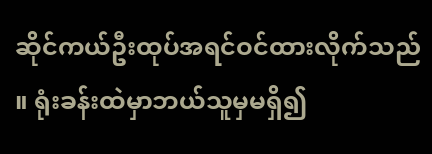ဆိုင်ကယ်ဦးထုပ်အရင်ဝင်ထားလိုက်သည် ။ ရုံးခန်းထဲမှာဘယ်သူမှမရှိ၍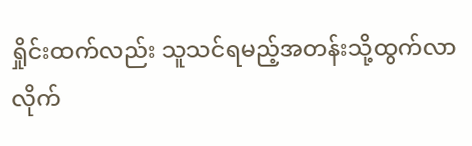ရှိုင်းထက်လည်း သူသင်ရမည့်အတန်းသို့ထွက်လာလိုက်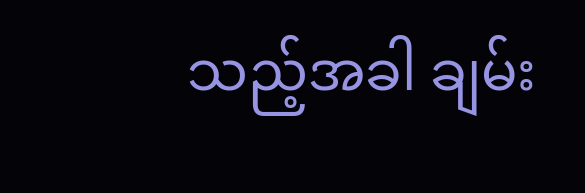သည့်အခါ ချမ်း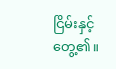ငြိမ်းနှင့်တွေ့၏။